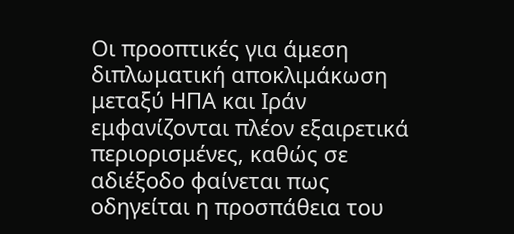Οι προοπτικές για άμεση διπλωματική αποκλιμάκωση μεταξύ ΗΠΑ και Ιράν εμφανίζονται πλέον εξαιρετικά περιορισμένες, καθώς σε αδιέξοδο φαίνεται πως οδηγείται η προσπάθεια του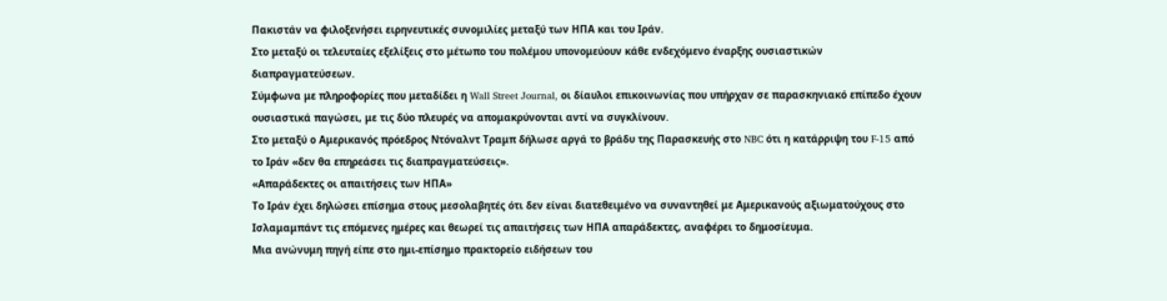Πακιστάν να φιλοξενήσει ειρηνευτικές συνομιλίες μεταξύ των ΗΠΑ και του Ιράν.
Στο μεταξύ οι τελευταίες εξελίξεις στο μέτωπο του πολέμου υπονομεύουν κάθε ενδεχόμενο έναρξης ουσιαστικών διαπραγματεύσεων.
Σύμφωνα με πληροφορίες που μεταδίδει η Wall Street Journal, οι δίαυλοι επικοινωνίας που υπήρχαν σε παρασκηνιακό επίπεδο έχουν ουσιαστικά παγώσει, με τις δύο πλευρές να απομακρύνονται αντί να συγκλίνουν.
Στο μεταξύ ο Αμερικανός πρόεδρος Ντόναλντ Τραμπ δήλωσε αργά το βράδυ της Παρασκευής στο NBC ότι η κατάρριψη του F-15 από το Ιράν «δεν θα επηρεάσει τις διαπραγματεύσεις».
«Απαράδεκτες οι απαιτήσεις των ΗΠΑ»
Το Ιράν έχει δηλώσει επίσημα στους μεσολαβητές ότι δεν είναι διατεθειμένο να συναντηθεί με Αμερικανούς αξιωματούχους στο Ισλαμαμπάντ τις επόμενες ημέρες και θεωρεί τις απαιτήσεις των ΗΠΑ απαράδεκτες, αναφέρει το δημοσίευμα.
Μια ανώνυμη πηγή είπε στο ημι-επίσημο πρακτορείο ειδήσεων του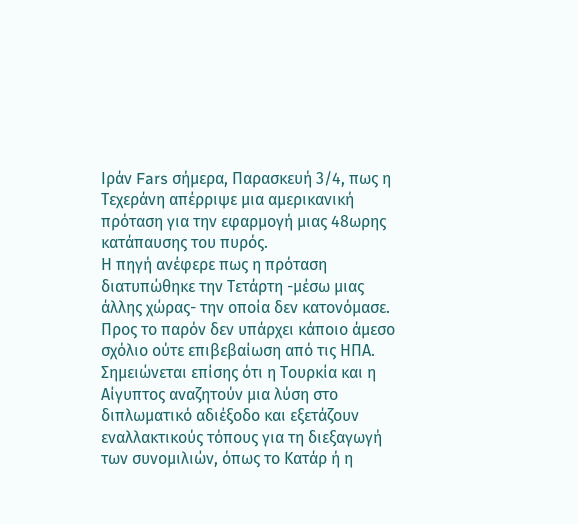Ιράν Fars σήμερα, Παρασκευή 3/4, πως η Τεχεράνη απέρριψε μια αμερικανική πρόταση για την εφαρμογή μιας 48ωρης κατάπαυσης του πυρός.
Η πηγή ανέφερε πως η πρόταση διατυπώθηκε την Τετάρτη -μέσω μιας άλλης χώρας- την οποία δεν κατονόμασε. Προς το παρόν δεν υπάρχει κάποιο άμεσο σχόλιο ούτε επιβεβαίωση από τις ΗΠΑ.
Σημειώνεται επίσης ότι η Τουρκία και η Αίγυπτος αναζητούν μια λύση στο διπλωματικό αδιέξοδο και εξετάζουν εναλλακτικούς τόπους για τη διεξαγωγή των συνομιλιών, όπως το Κατάρ ή η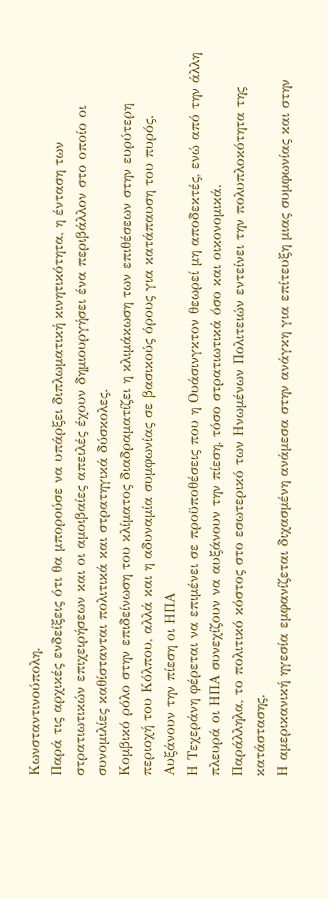Κωνσταντινούπολη.
Παρά τις αρχικές ενδείξεις ότι θα μπορούσε να υπάρξει διπλωματική κινητικότητα, η ένταση των στρατιωτικών επιχειρήσεων και οι αμοιβαίες απειλές έχουν δημιουργήσει ένα περιβάλλον στο οποίο οι συνομιλίες καθίστανται πολιτικά και στρατηγικά δύσκολες.
Κομβικό ρόλο στην επιδείνωση του κλίματος διαδραματίζει η κλιμάκωση των επιθέσεων στην ευρύτερη περιοχή του Κόλπου, αλλά και η αδυναμία συμφωνίας σε βασικούς όρους για κατάπαυση του πυρός.
Αυξάνουν την πίεση οι ΗΠΑ
Η Τεχεράνη φέρεται να επιμένει σε προϋποθέσεις που η Ουάσινγκτον θεωρεί μη αποδεκτές, ενώ από την άλλη πλευρά οι ΗΠΑ συνεχίζουν να αυξάνουν την πίεση, τόσο στρατιωτικά όσο και οικονομικά.
Παράλληλα, το πολιτικό κόστος στο εσωτερικό των Ηνωμένων Πολιτειών εντείνει την πολυπλοκότητα της κατάστασης.
Η αμερικανική ηγεσία εμφανίζεται διχασμένη ανάμεσα στην ανάγκη για επίτευξη μιας συμφωνίας και στην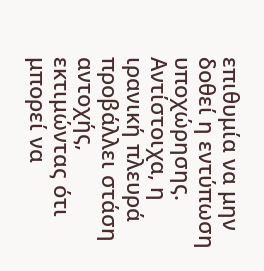επιθυμία να μην δοθεί η εντύπωση υποχώρησης. Αντίστοιχα, η ιρανική πλευρά προβάλλει στάση αντοχής, εκτιμώντας ότι μπορεί να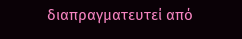διαπραγματευτεί από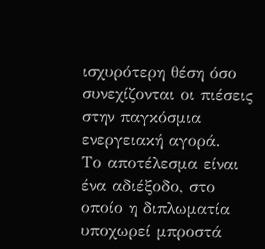ισχυρότερη θέση όσο συνεχίζονται οι πιέσεις στην παγκόσμια ενεργειακή αγορά.
Το αποτέλεσμα είναι ένα αδιέξοδο, στο οποίο η διπλωματία υποχωρεί μπροστά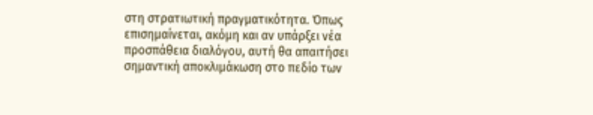στη στρατιωτική πραγματικότητα. Όπως επισημαίνεται, ακόμη και αν υπάρξει νέα προσπάθεια διαλόγου, αυτή θα απαιτήσει σημαντική αποκλιμάκωση στο πεδίο των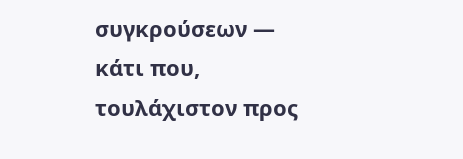συγκρούσεων — κάτι που, τουλάχιστον προς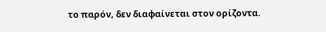το παρόν, δεν διαφαίνεται στον ορίζοντα.